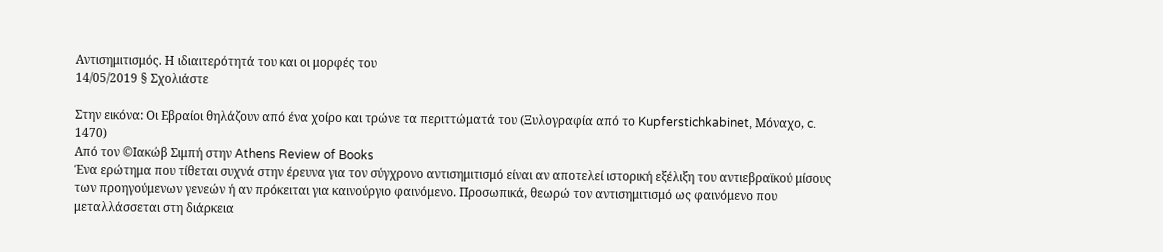Αντισημιτισμός. Η ιδιαιτερότητά του και οι μορφές του
14/05/2019 § Σχολιάστε

Στην εικόνα: Οι Εβραίοι θηλάζουν από ένα χοίρο και τρώνε τα περιττώματά του (Ξυλογραφία από το Kupferstichkabinet, Μόναχο, c. 1470)
Από τον ©Ιακώβ Σιμπή στην Athens Review of Books
Ένα ερώτημα που τίθεται συχνά στην έρευνα για τον σύγχρονο αντισημιτισμό είναι αν αποτελεί ιστορική εξέλιξη του αντιεβραϊκού μίσους των προηγούμενων γενεών ή αν πρόκειται για καινούργιο φαινόμενο. Προσωπικά, θεωρώ τον αντισημιτισμό ως φαινόμενο που μεταλλάσσεται στη διάρκεια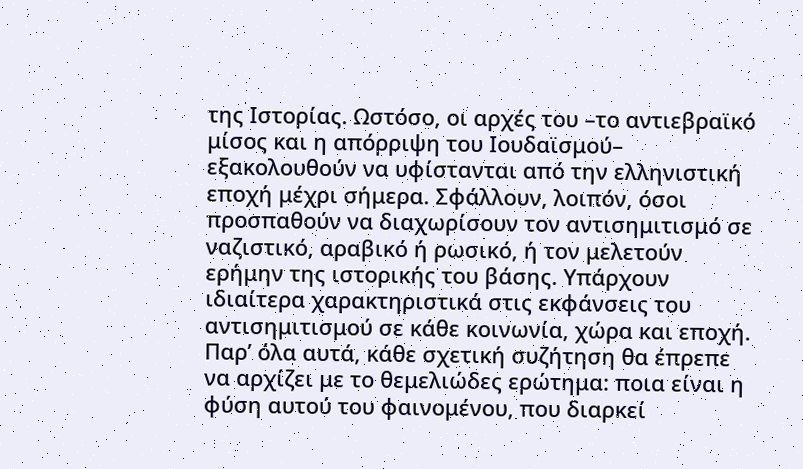της Ιστορίας. Ωστόσο, οι αρχές του –το αντιεβραϊκό μίσος και η απόρριψη του Ιουδαϊσμού– εξακολουθούν να υφίστανται από την ελληνιστική εποχή μέχρι σήμερα. Σφάλλουν, λοιπόν, όσοι προσπαθούν να διαχωρίσουν τον αντισημιτισμό σε ναζιστικό, αραβικό ή ρωσικό, ή τον μελετούν ερήμην της ιστορικής του βάσης. Υπάρχουν ιδιαίτερα χαρακτηριστικά στις εκφάνσεις του αντισημιτισμού σε κάθε κοινωνία, χώρα και εποχή. Παρ’ όλα αυτά, κάθε σχετική συζήτηση θα έπρεπε να αρχίζει με το θεμελιώδες ερώτημα: ποια είναι η φύση αυτού του φαινομένου, που διαρκεί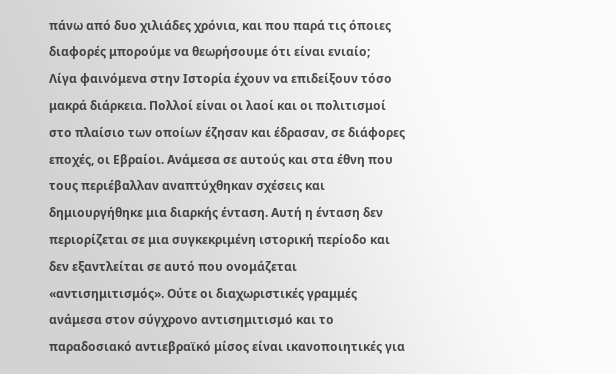πάνω από δυο χιλιάδες χρόνια, και που παρά τις όποιες διαφορές μπορούμε να θεωρήσουμε ότι είναι ενιαίο;
Λίγα φαινόμενα στην Ιστορία έχουν να επιδείξουν τόσο μακρά διάρκεια. Πολλοί είναι οι λαοί και οι πολιτισμοί στο πλαίσιο των οποίων έζησαν και έδρασαν, σε διάφορες εποχές, οι Εβραίοι. Ανάμεσα σε αυτούς και στα έθνη που τους περιέβαλλαν αναπτύχθηκαν σχέσεις και δημιουργήθηκε μια διαρκής ένταση. Αυτή η ένταση δεν περιορίζεται σε μια συγκεκριμένη ιστορική περίοδο και δεν εξαντλείται σε αυτό που ονομάζεται «αντισημιτισμός». Ούτε οι διαχωριστικές γραμμές ανάμεσα στον σύγχρονο αντισημιτισμό και το παραδοσιακό αντιεβραϊκό μίσος είναι ικανοποιητικές για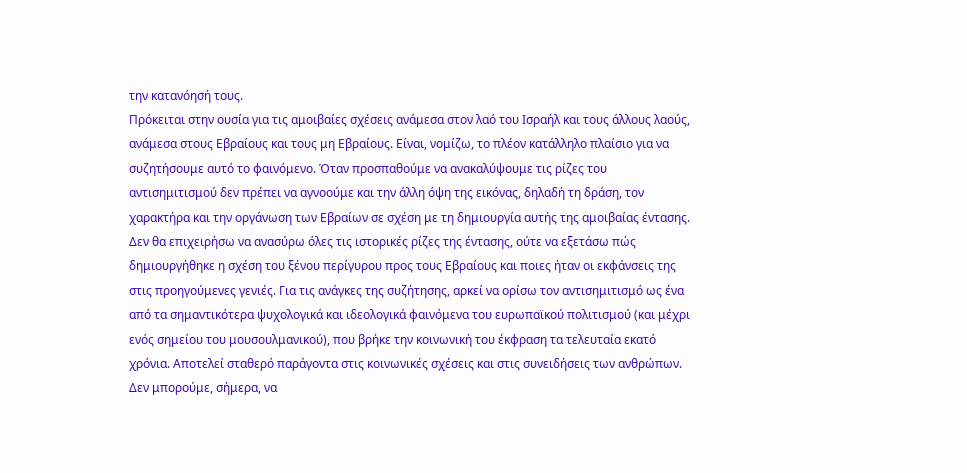την κατανόησή τους.
Πρόκειται στην ουσία για τις αμοιβαίες σχέσεις ανάμεσα στον λαό του Ισραήλ και τους άλλους λαούς, ανάμεσα στους Εβραίους και τους μη Εβραίους. Είναι, νομίζω, το πλέον κατάλληλο πλαίσιο για να συζητήσουμε αυτό το φαινόμενο. Όταν προσπαθούμε να ανακαλύψουμε τις ρίζες του αντισημιτισμού δεν πρέπει να αγνοούμε και την άλλη όψη της εικόνας, δηλαδή τη δράση, τον χαρακτήρα και την οργάνωση των Εβραίων σε σχέση με τη δημιουργία αυτής της αμοιβαίας έντασης.
Δεν θα επιχειρήσω να ανασύρω όλες τις ιστορικές ρίζες της έντασης, ούτε να εξετάσω πώς δημιουργήθηκε η σχέση του ξένου περίγυρου προς τους Εβραίους και ποιες ήταν οι εκφάνσεις της στις προηγούμενες γενιές. Για τις ανάγκες της συζήτησης, αρκεί να ορίσω τον αντισημιτισμό ως ένα από τα σημαντικότερα ψυχολογικά και ιδεολογικά φαινόμενα του ευρωπαϊκού πολιτισμού (και μέχρι ενός σημείου του μουσουλμανικού), που βρήκε την κοινωνική του έκφραση τα τελευταία εκατό χρόνια. Αποτελεί σταθερό παράγοντα στις κοινωνικές σχέσεις και στις συνειδήσεις των ανθρώπων. Δεν μπορούμε, σήμερα, να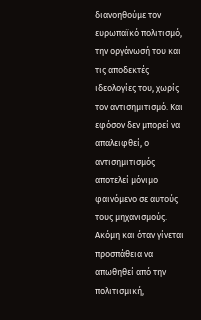διανοηθούμε τον ευρωπαϊκό πολιτισμό, την οργάνωσή του και τις αποδεκτές ιδεολογίες του, χωρίς τον αντισημιτισμό. Και εφόσον δεν μπορεί να απαλειφθεί, ο αντισημιτισμός αποτελεί μόνιμο φαινόμενο σε αυτούς τους μηχανισμούς. Ακόμη και όταν γίνεται προσπάθεια να απωθηθεί από την πολιτισμική,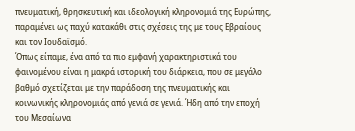πνευματική, θρησκευτική και ιδεολογική κληρονομιά της Ευρώπης, παραμένει ως παχύ κατακάθι στις σχέσεις της με τους Εβραίους και τον Ιουδαϊσμό.
Όπως είπαμε, ένα από τα πιο εμφανή χαρακτηριστικά του φαινομένου είναι η μακρά ιστορική του διάρκεια, που σε μεγάλο βαθμό σχετίζεται με την παράδοση της πνευματικής και κοινωνικής κληρονομιάς από γενιά σε γενιά. Ήδη από την εποχή του Μεσαίωνα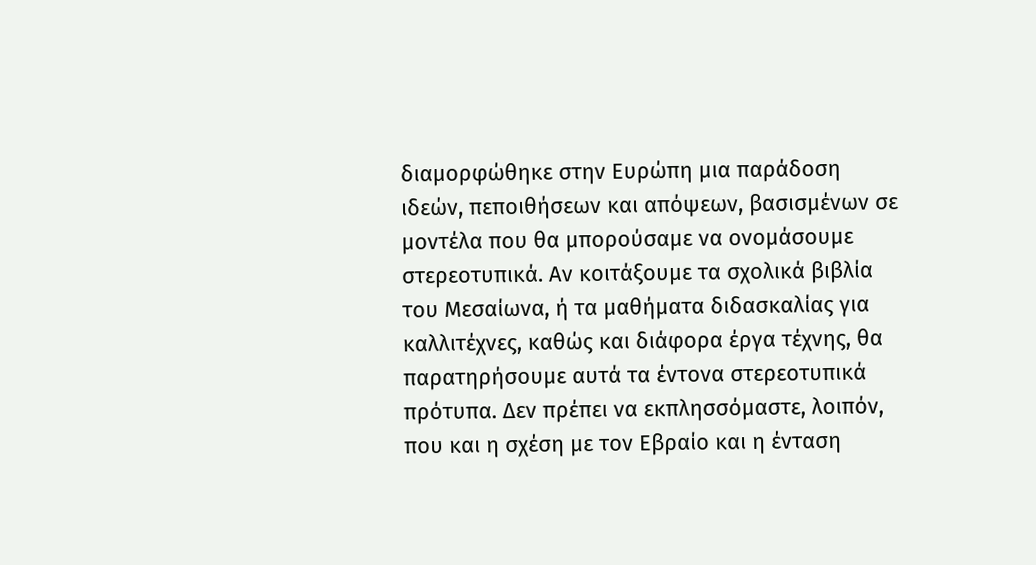διαμορφώθηκε στην Ευρώπη μια παράδοση ιδεών, πεποιθήσεων και απόψεων, βασισμένων σε μοντέλα που θα μπορούσαμε να ονομάσουμε στερεοτυπικά. Αν κοιτάξουμε τα σχολικά βιβλία του Μεσαίωνα, ή τα μαθήματα διδασκαλίας για καλλιτέχνες, καθώς και διάφορα έργα τέχνης, θα παρατηρήσουμε αυτά τα έντονα στερεοτυπικά πρότυπα. Δεν πρέπει να εκπλησσόμαστε, λοιπόν, που και η σχέση με τον Εβραίο και η ένταση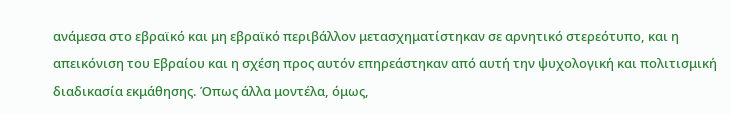ανάμεσα στο εβραϊκό και μη εβραϊκό περιβάλλον μετασχηματίστηκαν σε αρνητικό στερεότυπο, και η απεικόνιση του Εβραίου και η σχέση προς αυτόν επηρεάστηκαν από αυτή την ψυχολογική και πολιτισμική διαδικασία εκμάθησης. Όπως άλλα μοντέλα, όμως,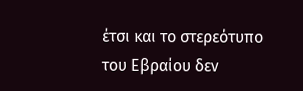έτσι και το στερεότυπο του Εβραίου δεν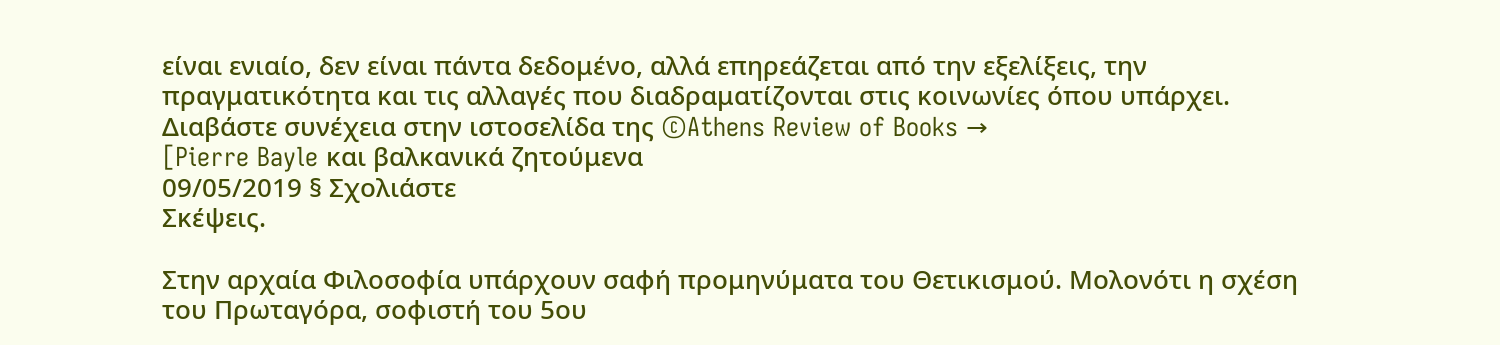είναι ενιαίο, δεν είναι πάντα δεδομένο, αλλά επηρεάζεται από την εξελίξεις, την πραγματικότητα και τις αλλαγές που διαδραματίζονται στις κοινωνίες όπου υπάρχει.
Διαβάστε συνέχεια στην ιστοσελίδα της ©Athens Review of Books →
[Pierre Bayle και βαλκανικά ζητούμενα
09/05/2019 § Σχολιάστε
Σκέψεις.

Στην αρχαία Φιλοσοφία υπάρχουν σαφή προμηνύματα του Θετικισμού. Μολονότι η σχέση του Πρωταγόρα, σοφιστή του 5ου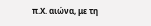π.Χ. αιώνα, με τη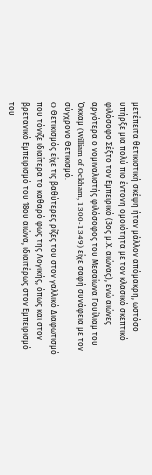μετέπειτα θετικιστική σκέψη ήταν μάλλον απόμακρη, ωστόσο υπήρξε μια πολύ πιο έντονη ομοιότητα με τον κλασικό σκεπτικό φιλόσοφο Σέξτο τον Εμπειρικό (3ος μ.Χ. αιώνας), ενώ αιώνες αργότερα ο νομιναλιστής φιλόσοφος του Μεσαίωνα Γουίλιαμ του Όκκαμ (William of Ockham, 1300-1349) είχε σαφή συνάφεια με τον σύγχρονο Θετικισμό.
O Θετικισμός είχε τις βαθύτερες ρίζες του στον γαλλικό Διαφωτισμό που τόνιζε ιδιαίτερα το καθαρό φως της Λογικής, όπως και στον βρετανικό Εμπειρισμό του 18ου αιώνα, ιδιαιτέρως στον Εμπειρισμό του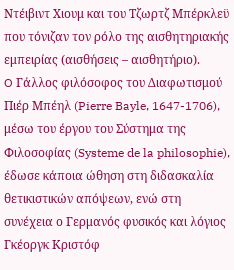Ντέιβιντ Χιουμ και του Τζωρτζ Μπέρκλεϋ που τόνιζαν τον ρόλο της αισθητηριακής εμπειρίας (αισθήσεις – αισθητήριο).
O Γάλλος φιλόσοφος του Διαφωτισμού Πιέρ Μπέηλ (Pierre Bayle, 1647-1706), μέσω του έργου του Σύστημα της Φιλοσοφίας (Systeme de la philosophie), έδωσε κάποια ώθηση στη διδασκαλία θετικιστικών απόψεων, ενώ στη συνέχεια ο Γερμανός φυσικός και λόγιος Γκέοργκ Κριστόφ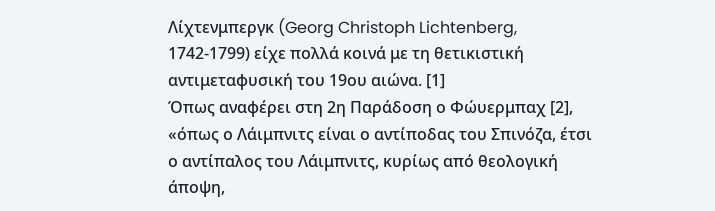Λίχτενμπεργκ (Georg Christoph Lichtenberg, 1742-1799) είχε πολλά κοινά με τη θετικιστική αντιμεταφυσική του 19ου αιώνα. [1]
Όπως αναφέρει στη 2η Παράδοση ο Φώυερμπαχ [2], «όπως ο Λάιμπνιτς είναι ο αντίποδας του Σπινόζα, έτσι ο αντίπαλος του Λάιμπνιτς, κυρίως από θεολογική άποψη,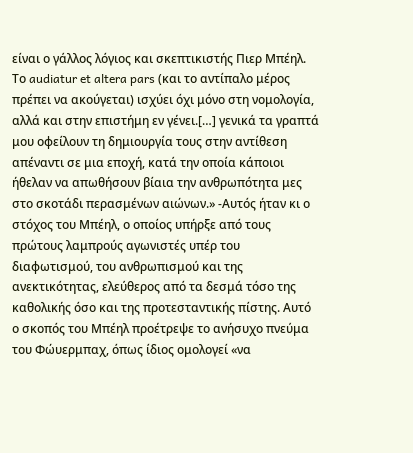είναι ο γάλλος λόγιος και σκεπτικιστής Πιερ Μπέηλ. Το audiatur et altera pars (και το αντίπαλο μέρος πρέπει να ακούγεται) ισχύει όχι μόνο στη νομολογία, αλλά και στην επιστήμη εν γένει.[…] γενικά τα γραπτά μου οφείλουν τη δημιουργία τους στην αντίθεση απέναντι σε μια εποχή, κατά την οποία κάποιοι ήθελαν να απωθήσουν βίαια την ανθρωπότητα μες στο σκοτάδι περασμένων αιώνων.» -Αυτός ήταν κι ο στόχος του Μπέηλ, ο οποίος υπήρξε από τους πρώτους λαμπρούς αγωνιστές υπέρ του διαφωτισμού, του ανθρωπισμού και της ανεκτικότητας, ελεύθερος από τα δεσμά τόσο της καθολικής όσο και της προτεσταντικής πίστης. Αυτό ο σκοπός του Μπέηλ προέτρεψε το ανήσυχο πνεύμα του Φώυερμπαχ, όπως ίδιος ομολογεί «να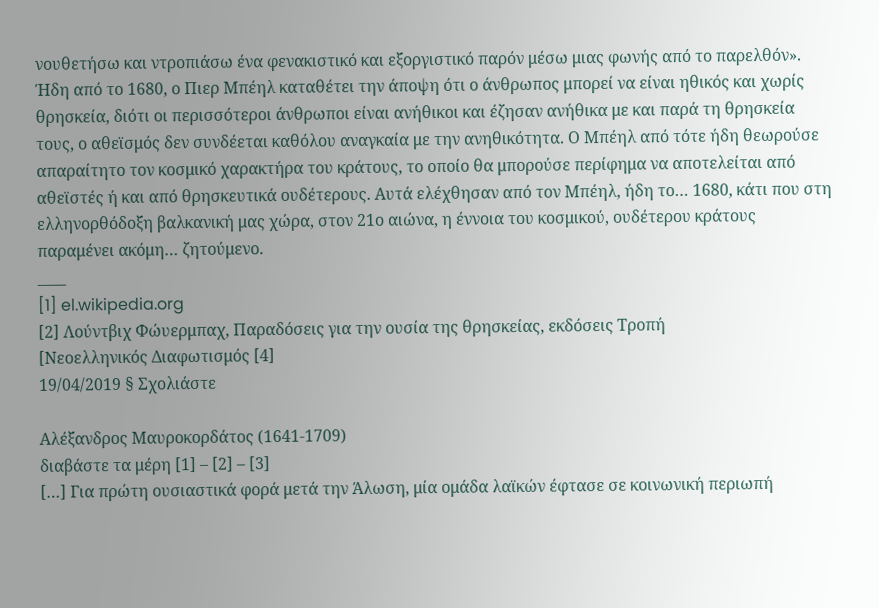νουθετήσω και ντροπιάσω ένα φενακιστικό και εξοργιστικό παρόν μέσω μιας φωνής από το παρελθόν».
Ήδη από το 1680, ο Πιερ Μπέηλ καταθέτει την άποψη ότι ο άνθρωπος μπορεί να είναι ηθικός και χωρίς θρησκεία, διότι οι περισσότεροι άνθρωποι είναι ανήθικοι και έζησαν ανήθικα με και παρά τη θρησκεία τους, ο αθεϊσμός δεν συνδέεται καθόλου αναγκαία με την ανηθικότητα. Ο Μπέηλ από τότε ήδη θεωρούσε απαραίτητο τον κοσμικό χαρακτήρα του κράτους, το οποίο θα μπορούσε περίφημα να αποτελείται από αθεϊστές ή και από θρησκευτικά ουδέτερους. Αυτά ελέχθησαν από τον Μπέηλ, ήδη το… 1680, κάτι που στη ελληνορθόδοξη βαλκανική μας χώρα, στον 21ο αιώνα, η έννοια του κοσμικού, ουδέτερου κράτους παραμένει ακόμη… ζητούμενο.
____
[1] el.wikipedia.org
[2] Λούντβιχ Φώυερμπαχ, Παραδόσεις για την ουσία της θρησκείας, εκδόσεις Τροπή
[Νεοελληνικός Διαφωτισμός [4]
19/04/2019 § Σχολιάστε

Αλέξανδρος Μαυροκορδάτος (1641-1709)
διαβάστε τα μέρη [1] – [2] – [3]
[…] Για πρώτη ουσιαστικά φορά μετά την Άλωση, μία ομάδα λαϊκών έφτασε σε κοινωνική περιωπή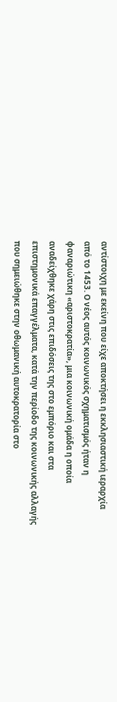αντίστοιχη με εκείνη που είχε αποκτήσει η εκκλησιαστική ιεραρχία από το 1453. Ο νέος αυτός κοινωνικός σχηματισμός ήταν η φαναριώτικη «αριστοκρατία», μια κοινωνική ομάδα η οποία αναδείχθηκε χάρη στις επιδόσεις της στο εμπόριο και στα επιστημονικά επαγγέλματα, κατά την περίοδο της κοινωνικής αλλαγής που σημειώθηκε στην οθωμανική αυτοκρατορία στο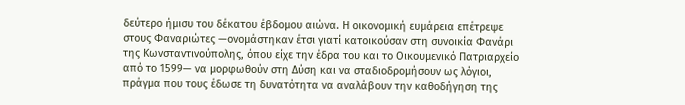δεύτερο ήμισυ του δέκατου έβδομου αιώνα. Η οικονομική ευμάρεια επέτρεψε στους Φαναριώτες —ονομάστηκαν έτσι γιατί κατοικούσαν στη συνοικία Φανάρι της Κωνσταντινούπολης, όπου είχε την έδρα του και το Οικουμενικό Πατριαρχείο από το 1599— να μορφωθούν στη Δύση και να σταδιοδρομήσουν ως λόγιοι, πράγμα που τους έδωσε τη δυνατότητα να αναλάβουν την καθοδήγηση της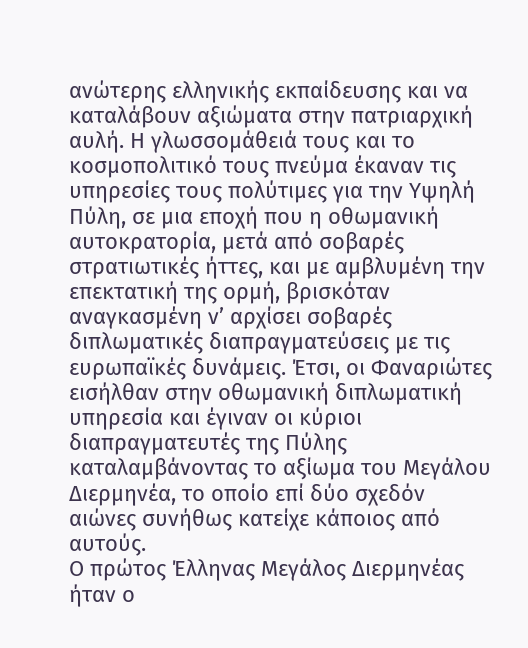ανώτερης ελληνικής εκπαίδευσης και να καταλάβουν αξιώματα στην πατριαρχική αυλή. Η γλωσσομάθειά τους και το κοσμοπολιτικό τους πνεύμα έκαναν τις υπηρεσίες τους πολύτιμες για την Υψηλή Πύλη, σε μια εποχή που η οθωμανική αυτοκρατορία, μετά από σοβαρές στρατιωτικές ήττες, και με αμβλυμένη την επεκτατική της ορμή, βρισκόταν αναγκασμένη ν’ αρχίσει σοβαρές διπλωματικές διαπραγματεύσεις με τις ευρωπαϊκές δυνάμεις. Έτσι, οι Φαναριώτες εισήλθαν στην οθωμανική διπλωματική υπηρεσία και έγιναν οι κύριοι διαπραγματευτές της Πύλης καταλαμβάνοντας το αξίωμα του Μεγάλου Διερμηνέα, το οποίο επί δύο σχεδόν αιώνες συνήθως κατείχε κάποιος από αυτούς.
Ο πρώτος Έλληνας Μεγάλος Διερμηνέας ήταν ο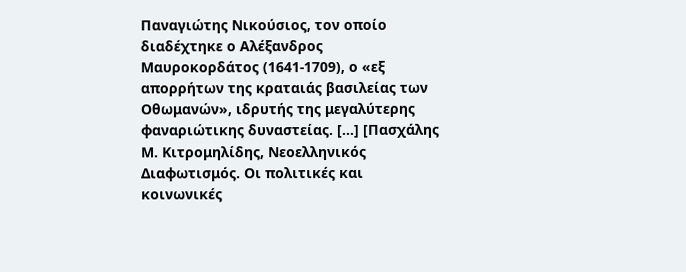Παναγιώτης Νικούσιος, τον οποίο διαδέχτηκε ο Αλέξανδρος Μαυροκορδάτος (1641-1709), ο «εξ απορρήτων της κραταιάς βασιλείας των Οθωμανών», ιδρυτής της μεγαλύτερης φαναριώτικης δυναστείας. […] [Πασχάλης Μ. Κιτρομηλίδης, Νεοελληνικός Διαφωτισμός. Οι πολιτικές και κοινωνικές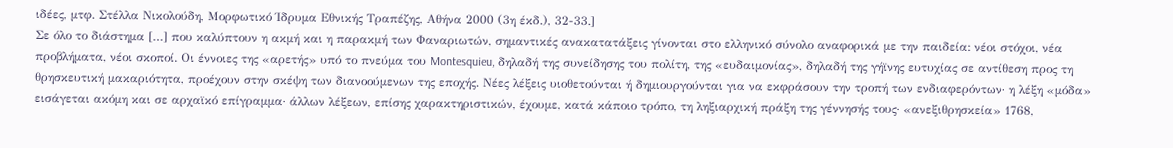ιδέες, μτφ. Στέλλα Νικολούδη, Μορφωτικό Ίδρυμα Εθνικής Τραπέζης, Αθήνα 2000 (3η έκδ.), 32-33.]
Σε όλο το διάστημα […] που καλύπτουν η ακμή και η παρακμή των Φαναριωτών, σημαντικές ανακατατάξεις γίνονται στο ελληνικό σύνολο αναφορικά με την παιδεία: νέοι στόχοι, νέα προβλήματα, νέοι σκοποί. Οι έννοιες της «αρετής» υπό το πνεύμα του Montesquieu, δηλαδή της συνείδησης του πολίτη, της «ευδαιμονίας», δηλαδή της γήϊνης ευτυχίας σε αντίθεση προς τη θρησκευτική μακαριότητα, προέχουν στην σκέψη των διανοούμενων της εποχής. Νέες λέξεις υιοθετούνται ή δημιουργούνται για να εκφράσουν την τροπή των ενδιαφερόντων· η λέξη «μόδα» εισάγεται ακόμη και σε αρχαϊκό επίγραμμα· άλλων λέξεων, επίσης χαρακτηριστικών, έχουμε, κατά κάποιο τρόπο, τη ληξιαρχική πράξη της γέννησής τους· «ανεξιθρησκεία» 1768,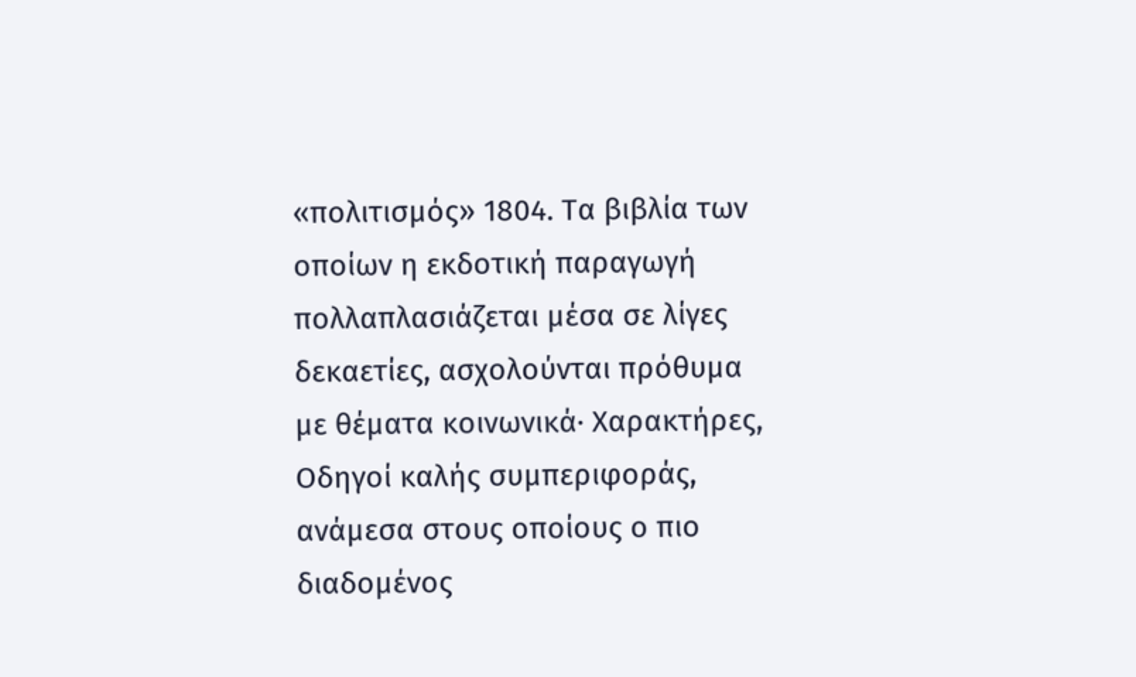«πολιτισμός» 1804. Τα βιβλία των οποίων η εκδοτική παραγωγή πολλαπλασιάζεται μέσα σε λίγες δεκαετίες, ασχολούνται πρόθυμα με θέματα κοινωνικά· Χαρακτήρες, Οδηγοί καλής συμπεριφοράς, ανάμεσα στους οποίους ο πιο διαδομένος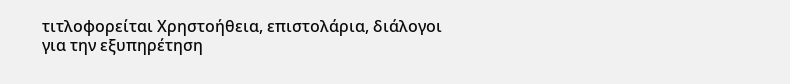τιτλοφορείται Χρηστοήθεια, επιστολάρια, διάλογοι για την εξυπηρέτηση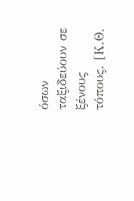όσων ταξιδεύουν σε ξένους τόπους. [Κ.Θ.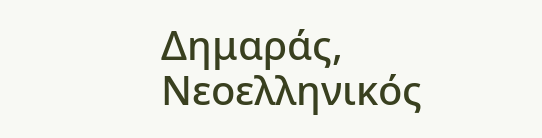Δημαράς, Νεοελληνικός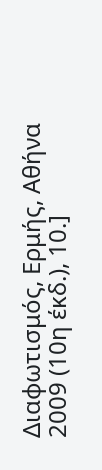Διαφωτισμός, Ερμής, Αθήνα 2009 (10η έκδ.), 10.]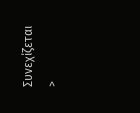Συνεχίζεται >